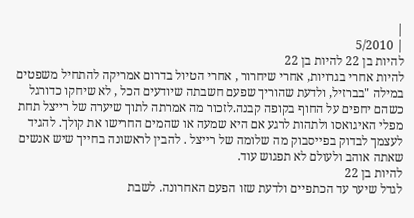|
| 5/2010
להיות בן 22 להיות בן 22
להיות אחרי בגרויות, אחרי שיחרור , אחרי הטיול בדרום אמריקה להתחיל משפטים במילה "בברזיל, ולדעת שהוריך שפעם חשבתה שיודעים הכל , לא שיחקו כדורגל כשהם יחפים על החוף בקופה קבנה.לזכור מה אמרתה לתוך שיערה של רייצל תחת מפלי האיגואסו ולתהות לרגע אם היא שמעה או שהמים החרישו את קולך. להגיד לעצמך לבדוק בפייסבוק מה שלומה של רייצל . להבין לראשונה בחייך שיש אנשים שאתה אוהב ולעולם לא תפגוש עוד.
להיות בן 22
לגדל שיער עד הכתפיים ולדעת שזו הפעם האחרונה. לשבת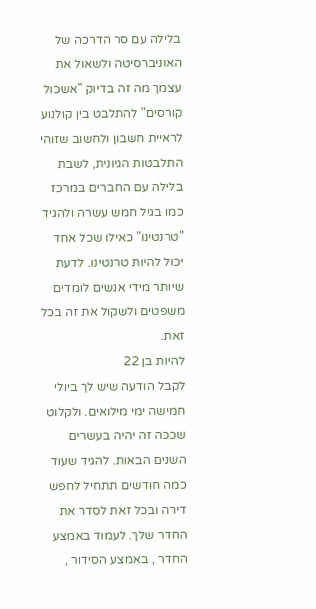בלילה עם סר הדרכה של האוניברסיטה ולשאול את עצמך מה זה בדיוק "אשכול קורסים" להתלבט בין קולנוע לראיית חשבון ולחשוב שזוהי התלבטות הגיונית, לשבת בלילה עם החברים במרכז כמו בגיל חמש עשרה ולהגיד "טרנטינו" כאילו שכל אחד יכול להיות טרנטינו. לדעת שיותר מידי אנשים לומדים משפטים ולשקול את זה בכל זאת.
להיות בן 22
לקבל הודעה שיש לך ביולי חמישה ימי מילואים. ולקלוט שככה זה יהיה בעשרים השנים הבאות. להגיד שעוד כמה חודשים תתחיל לחפש דירה ובכל זאת לסדר את החדר שלך. לעמוד באמצע החדר , באמצע הסידור ,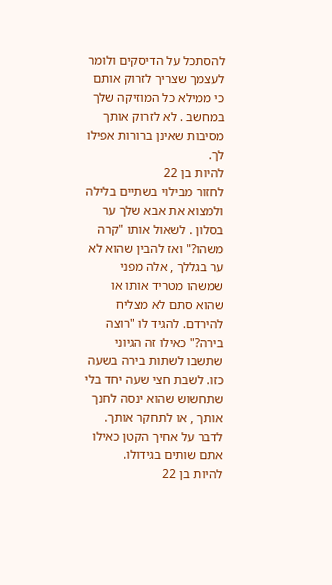להסתכל על הדיסקים ולומר לעצמך שצריך לזרוק אותם כי ממילא כל המוזיקה שלך במחשב . לא לזרוק אותך מסיבות שאינן ברורות אפילו לך.
להיות בן 22
לחזור מבילוי בשתיים בלילה ולמצוא את אבא שלך ער בסלון . לשאול אותו "קרה משהו?" ואז להבין שהוא לא ער בגללך , אלה מפני שמשהו מטריד אותו או שהוא סתם לא מצליח להירדם. להגיד לו "רוצה בירה?" כאילו זה הגיוני שתשבו לשתות בירה בשעה כזו. לשבת חצי שעה יחד בלי שתחשוש שהוא ינסה לחנך אותך , או לתחקר אותך. לדבר על אחיך הקטן כאילו אתם שותים בגידולו.
להיות בן 22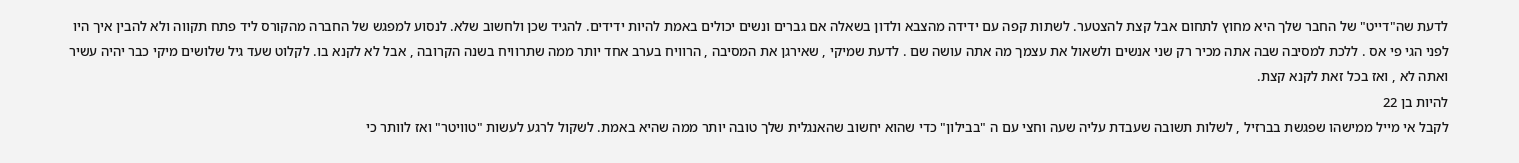לדעת שה"דייט" של החבר שלך היא מחוץ לתחום אבל קצת להצטער. לשתות קפה עם ידידה מהצבא ולדון בשאלה אם גברים ונשים יכולים באמת להיות ידידים. להגיד שכן ולחשוב שלא. לנסוע למפגש של החברה מהקורס ליד פתח תקווה ולא להבין איך היו לפני הגי פי אס . ללכת למסיבה שבה אתה מכיר רק שני אנשים ולשאול את עצמך מה אתה עושה שם . לדעת שמיקי , שאירגן את המסיבה , הרוויח בערב אחד יותר ממה שתרוויח בשנה הקרובה , אבל לא לקנא בו. לקלוט שעד גיל שלושים מיקי כבר יהיה עשיר ואתה לא , ואז בכל זאת לקנא קצת.
להיות בן 22
לקבל אי מייל ממישהו שפגשת בברזיל , לשלות תשובה שעבדת עליה שעה וחצי עם ה "בבילון" כדי שהוא יחשוב שהאנגלית שלך טובה יותר ממה שהיא באמת. לשקול לרגע לעשות "טוויטר" ואז לוותר כי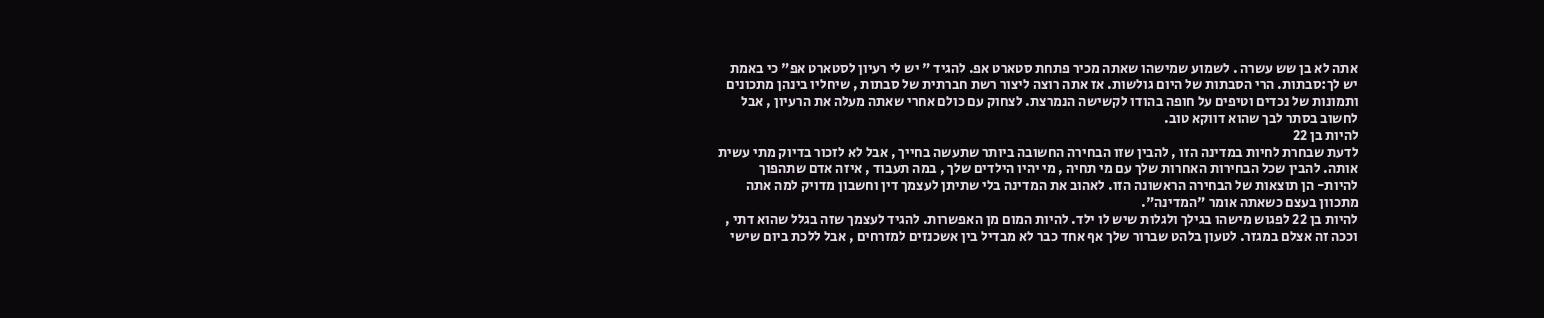אתה לא בן שש עשרה . לשמוע שמישהו שאתה מכיר פתחת סטארט אפ. להגיד " יש לי רעיון לסטארט אפ" כי באמת יש לך:סבתות. הרי הסבתות של היום גולשות. אז אתה רוצה ליצור רשת חברתית של סבתות , שיחליו בינהן מתכונים ותמונות של נכדים וטיפים על חופה בהודו לקשישה הנמרצת. לצחוק עם כולם אחרי שאתה מעלה את הרעיון , אבל לחשוב בסתר לבך שהוא דווקא טוב.
להיות בן 22
לדעת שבחרת לחיות במדינה הזו , להבין שזו הבחירה החשובה ביותר שתעשה בחייך , אבל לא לזכור בדיוק מתי עשית אותה. להבין שכל הבחירות האחרות שלך עם מי תחיה , מי יהיו הילדים שלך , במה תעבוד , איזה אדם שתהפוך להיות- הן תוצאות של הבחירה הראשונה הזו. לאהוב את המדינה בלי שתיתן לעצמך דין וחשבון מדויק למה אתה מתכוון בעצם כשאתה אומר "המדינה".
להיות בן 22 לפגוש מישהו בגילך ולגלות שיש לו ילד. להיות המום מן האפשרות. להגיד לעצמך שזה בגלל שהוא דתי , וככה זה אצלם במגזר. לטעון בלהט שברור שלך אף אחד כבר לא מבדיל בין אשכנזים למזרחים , אבל ללכת ביום שישי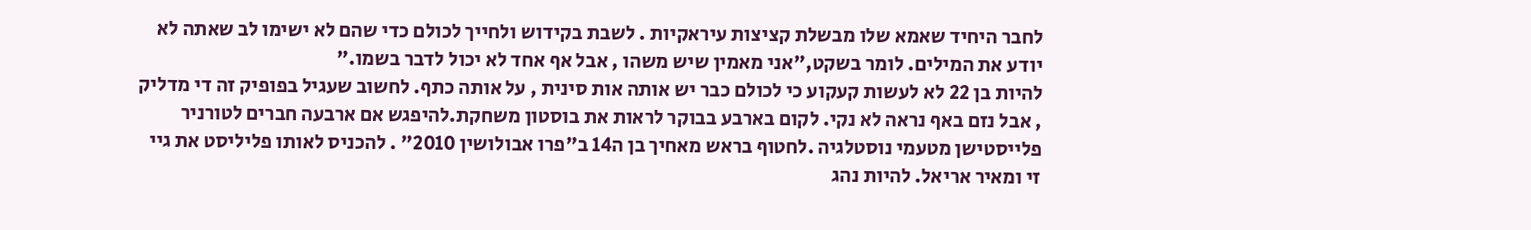לחבר היחיד שאמא שלו מבשלת קציצות עיראקיות . לשבת בקידוש ולחייך לכולם כדי שהם לא ישימו לב שאתה לא יודע את המילים. לומר בשקט,"אני מאמין שיש משהו , אבל אף אחד לא יכול לדבר בשמו."
להיות בן 22 לא לעשות קעקוע כי לכולם כבר יש אותה אות סינית , על אותה כתף. לחשוב שעגיל בפופיק זה די מדליק , אבל נזם באף נראה לא נקי. לקום בארבע בבוקר לראות את בוסטון משחקת.להיפגש אם ארבעה חברים לטורניר פלייסטישן מטעמי נוסטלגיה .לחטוף בראש מאחיך בן ה14 ב"פרו אבולושין 2010" . להכניס לאותו פליליסט את גיי זי ומאיר אריאל. להיות נהג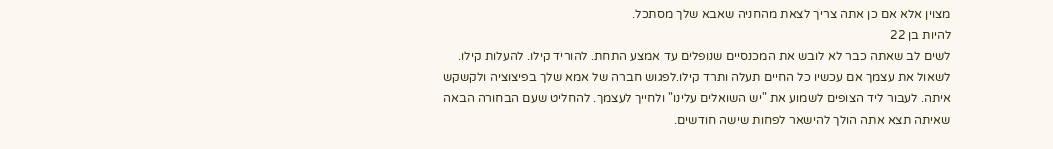מצוין אלא אם כן אתה צריך לצאת מהחניה שאבא שלך מסתכל.
להיות בן 22
לשים לב שאתה כבר לא לובש את המכנסיים שנופלים עד אמצע התחת. להוריד קילו. להעלות קילו. לשאול את עצמך אם עכשיו כל החיים תעלה ותרד קילו.לפגוש חברה של אמא שלך בפיצוציה ולקשקש איתה. לעבור ליד הצופים לשמוע את "יש השואלים עלינו" ולחייך לעצמך. להחליט שעם הבחורה הבאה שאיתה תצא אתה הולך להישאר לפחות שישה חודשים.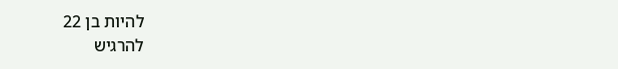להיות בן 22
להרגיש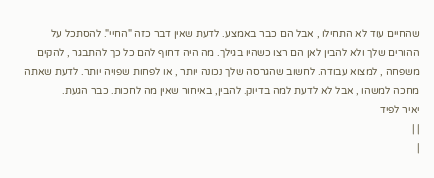שהחיים עוד לא התחילו , אבל הם כבר באמצע. לדעת שאין דבר כזה "החיי". להסתכל על ההורים שלך ולא להבין לאן הם רצו כשהיו בגילך. מה היה דחוף להם כל כך להתבגר , להקים משפחה , למצוא עבודה. לחשוב שהגרסה שלך נכונה יותר , או לפחות שפויה יותר. לדעת שאתה מחכה למשהו , אבל לא לדעת למה בדיוק. להבין, באיחור שאין מה לחכות. כבר הגעת.
יאיר לפיד
| |
|